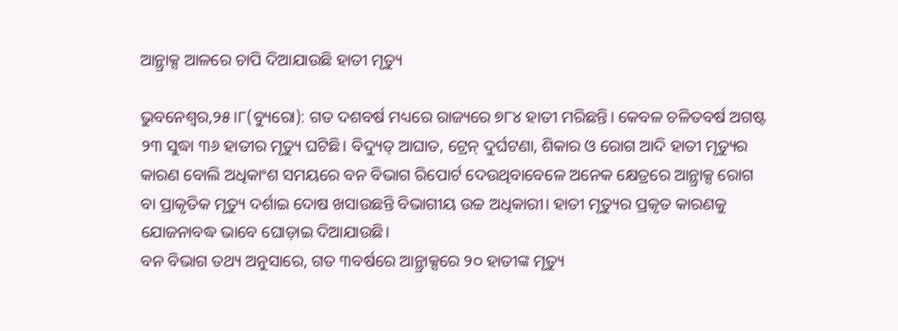ଆନ୍ଥ୍ରାକ୍ସ ଆଳରେ ଚାପି ଦିଆଯାଉଛି ହାତୀ ମୃତ୍ୟୁ

ଭୁବନେଶ୍ୱର,୨୫।୮(ବ୍ୟୁରୋ): ଗତ ଦଶବର୍ଷ ମଧ୍ୟରେ ରାଜ୍ୟରେ ୭୮୪ ହାତୀ ମରିଛନ୍ତି। କେବଳ ଚଳିତବର୍ଷ ଅଗଷ୍ଟ ୨୩ ସୁଦ୍ଧା ୩୬ ହାତୀର ମୃତ୍ୟୁ ଘଟିଛି। ବିଦ୍ୟୁତ୍‌ ଆଘାତ, ଟ୍ରେନ୍‌ ଦୁର୍ଘଟଣା, ଶିକାର ଓ ରୋଗ ଆଦି ହାତୀ ମୃତ୍ୟୁର କାରଣ ବୋଲି ଅଧିକାଂଶ ସମୟରେ ବନ ବିଭାଗ ରିପୋର୍ଟ ଦେଉଥିବାବେଳେ ଅନେକ କ୍ଷେତ୍ରରେ ଆନ୍ଥ୍ରାକ୍ସ ରୋଗ ବା ପ୍ରାକୃତିକ ମୃତ୍ୟୁ ଦର୍ଶାଇ ଦୋଷ ଖସାଉଛନ୍ତି ବିଭାଗୀୟ ଉଚ୍ଚ ଅଧିକାରୀ। ହାତୀ ମୃତ୍ୟୁର ପ୍ରକୃତ କାରଣକୁ ଯୋଜନାବଦ୍ଧ ଭାବେ ଘୋଡ଼ାଇ ଦିଆଯାଉଛି।
ବନ ବିଭାଗ ତଥ୍ୟ ଅନୁସାରେ, ଗତ ୩ବର୍ଷରେ ଆନ୍ଥ୍ରାକ୍ସରେ ୨୦ ହାତୀଙ୍କ ମୃତ୍ୟୁ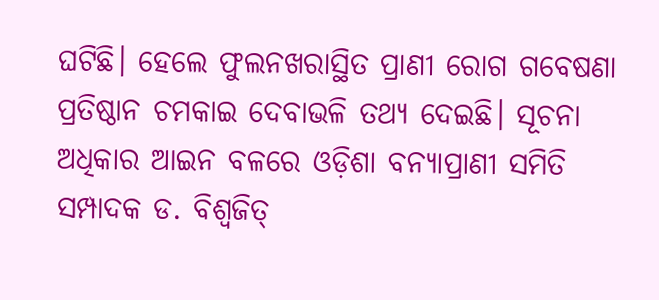ଘଟିଛି। ହେଲେ ଫୁଲନଖରାସ୍ଥିତ ପ୍ରାଣୀ ରୋଗ ଗବେଷଣା ପ୍ରତିଷ୍ଠାନ ଚମକାଇ ଦେବାଭଳି ତଥ୍ୟ ଦେଇଛି। ସୂଚନା ଅଧିକାର ଆଇନ ବଳରେ ଓଡ଼ିଶା ବନ୍ୟାପ୍ରାଣୀ ସମିତି ସମ୍ପାଦକ ଡ. ବିଶ୍ୱଜିତ୍‌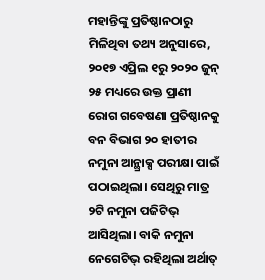ମହାନ୍ତିଙ୍କୁ ପ୍ରତିଷ୍ଠାନଠାରୁ ମିଳିଥିବା ତଥ୍ୟ ଅନୁସାରେ, ୨୦୧୭ ଏପ୍ରିଲ ୧ରୁ ୨୦୨୦ ଜୁନ୍‌ ୨୫ ମଧ୍ୟରେ ଉକ୍ତ ପ୍ରାଣୀ ରୋଗ ଗବେଷଣା ପ୍ରତିଷ୍ଠାନକୁ ବନ ବିଭାଗ ୨୦ ହାତୀର ନମୁନା ଆନ୍ଥ୍ରାକ୍ସ ପରୀକ୍ଷା ପାଇଁ ପଠାଇଥିଲା। ସେଥିରୁ ମାତ୍ର ୨ଟି ନମୁନା ପଜିଟିଭ୍‌ ଆସିଥିଲା। ବାକି ନମୁନା ନେଗେଟିଭ୍‌ ରହିଥିଲା ଅର୍ଥାତ୍‌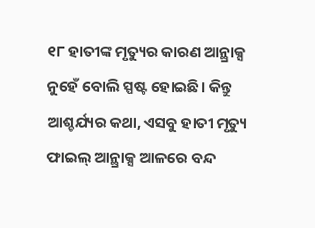୧୮ ହାତୀଙ୍କ ମୃତ୍ୟୁର କାରଣ ଆନ୍ଥ୍ରାକ୍ସ ନୁହେଁ ବୋଲି ସ୍ପଷ୍ଟ ହୋଇଛି। କିନ୍ତୁ ଆଶ୍ଚର୍ଯ୍ୟର କଥା, ଏସବୁ ହାତୀ ମୃତ୍ୟୁ ଫାଇଲ୍‌ ଆନ୍ଥ୍ରାକ୍ସ ଆଳରେ ବନ୍ଦ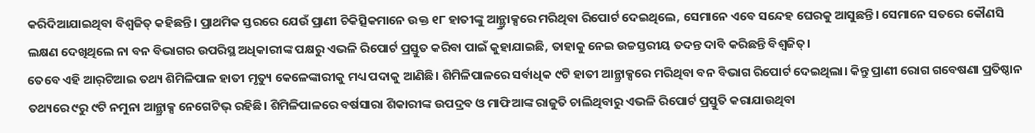କରିଦିଆଯାଇଥିବା ବିଶ୍ୱଜିତ୍‌ କହିଛନ୍ତି। ପ୍ରାଥମିକ ସ୍ତରରେ ଯେଉଁ ପ୍ରାଣୀ ଚିକିତ୍ସିକମାନେ ଉକ୍ତ ୧୮ ହାତୀଙ୍କୁ ଆନ୍ଥ୍ର୍ରାକ୍ସରେ ମରିଥିବା ରିପୋର୍ଟ ଦେଇଥିଲେ, ସେମାନେ ଏବେ ସନ୍ଦେହ ଘେରକୁ ଆସୁଛନ୍ତି। ସେମାନେ ସତରେ କୌଣସି ଲକ୍ଷଣ ଦେଖିଥିଲେ ନା ବନ ବିଭାଗର ଉପରିସ୍ଥ ଅଧିକାରୀଙ୍କ ପକ୍ଷରୁ ଏଭଳି ରିପୋର୍ଟ ପ୍ରସ୍ତୁତ କରିବା ପାଇଁ କୁହାଯାଇଛି, ତାହାକୁ ନେଇ ଉଚ୍ଚସ୍ତରୀୟ ତଦନ୍ତ ଦାବି କରିଛନ୍ତି ବିଶ୍ୱଜିତ୍‌।
ତେବେ ଏହି ଆର୍‌ଟିଆଇ ତଥ୍ୟ ଶିମିଳିପାଳ ହାତୀ ମୃତ୍ୟୁ କେଳେଙ୍କାରୀକୁ ମଧ୍ୟ ପଦାକୁ ଆଣିଛି। ଶିମିଳିପାଳରେ ସର୍ବାଧିକ ୯ଟି ହାତୀ ଆନ୍ଥ୍ରାକ୍ସରେ ମରିଥିବା ବନ ବିଭାଗ ରିପୋର୍ଟ ଦେଇଥିଲା। କିନ୍ତୁ ପ୍ରାଣୀ ରୋଗ ଗବେଷଣା ପ୍ରତିଷ୍ଠାନ ତଥ୍ୟରେ ୯ରୁ ୯ଟି ନମୁନା ଆନ୍ଥ୍ରାକ୍ସ ନେଗେଟିଭ୍‌ ରହିଛି। ଶିମିଳିପାଳରେ ବର୍ଷସାରା ଶିକାରୀଙ୍କ ଉପଦ୍ରବ ଓ ମାଫିଆଙ୍କ ରାଜୁତି ଚାଲିଥିବାରୁ ଏଭଳି ରିପୋର୍ଟ ପ୍ରସ୍ତୁତି କରାଯାଉଥିବା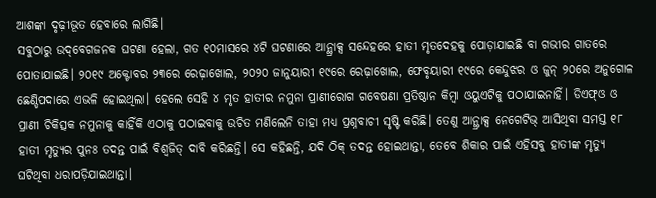ଆଶଙ୍କା ଦୃଢ଼ୀଭୂତ ହେବାରେ ଲାଗିଛି।
ସବୁଠାରୁ ଉଦ୍‌ବେଗଜନକ ଘଟଣା ହେଲା, ଗତ ୧୦ମାସରେ ୪ଟି ଘଟଣାରେ ଆନ୍ଥ୍ରାକ୍ସ ସନ୍ଦେହରେ ହାତୀ ମୃତଦେହକୁ ପୋଡ଼ାଯାଇଛି ବା ଗଭୀର ଗାତରେ ପୋତାଯାଇଛି। ୨୦୧୯ ଅକ୍ଟୋବର ୨୩ରେ ରେଢ଼ାଖୋଲ, ୨୦୨୦ ଜାନୁୟାରୀ ୧୯ରେ ରେଢ଼ାଖୋଲ, ଫେବୃୟାରୀ ୧୯ରେ କେନ୍ଦୁଝର ଓ ଜୁନ୍‌ ୨୦ରେ ଅନୁଗୋଳ ଛେଣ୍ଡିପଦାରେ ଏଭଳି ହୋଇଥିଲା। ହେଲେ ସେହି ୪ ମୃତ ହାତୀର ନମୁନା ପ୍ରାଣୀରୋଗ ଗବେଷଣା ପ୍ରତିଷ୍ଠାନ କିମ୍ବା ଓୟୁଏଟିକୁ ପଠାଯାଇନାହିଁ। ଡିଏଫ୍‌ଓ ଓ ପ୍ରାଣୀ ଚିକିତ୍ସକ ନମୁନାକୁ କାହିଁକି ଏଠାକୁ ପଠାଇବାକୁ ଉଚିତ ମଣିଲେନି ତାହା ମଧ୍ୟ ପ୍ରଶ୍ନବାଚୀ ସୃଷ୍ଟି କରିଛି। ତେଣୁ ଆନ୍ଥ୍ରାକ୍ସ ନେଗେଟିଭ୍‌ ଆସିଥିବା ସମସ୍ତ ୧୮ ହାତୀ ମୃତ୍ୟୁର ପୁନଃ ତଦନ୍ତ ପାଇଁ ବିଶ୍ୱଜିତ୍‌ ଦାବି କରିଛନ୍ତି। ସେ କହିଛନ୍ତି, ଯଦି ଠିକ୍‌ ତଦନ୍ତ ହୋଇଥାନ୍ତା, ତେବେ ଶିକାର ପାଇଁ ଏହିସବୁ ହାତୀଙ୍କ ମୃତ୍ୟୁ ଘଟିଥିବା ଧରାପଡ଼ିଯାଇଥାନ୍ତା।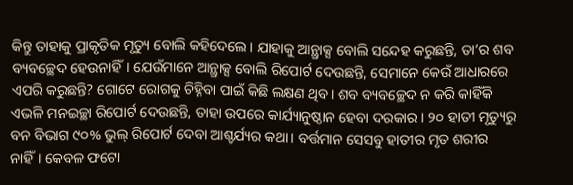କିନ୍ତୁ ତାହାକୁ ପ୍ରାକୃତିକ ମୃତ୍ୟୁ ବୋଲି କହିଦେଲେ। ଯାହାକୁ ଆନ୍ଥ୍ରାକ୍ସ ବୋଲି ସନ୍ଦେହ କରୁଛନ୍ତି, ତା’ର ଶବ ବ୍ୟବଚ୍ଛେଦ ହେଉନାହିଁ। ଯେଉଁମାନେ ଆନ୍ଥ୍ରାକ୍ସ ବୋଲି ରିପୋର୍ଟ ଦେଉଛନ୍ତି, ସେମାନେ କେଉଁ ଆଧାରରେ ଏପରି କରୁଛନ୍ତି? ଗୋଟେ ରୋଗକୁ ଚିହ୍ନିବା ପାଇଁ କିଛି ଲକ୍ଷଣ ଥିବ। ଶବ ବ୍ୟବଚ୍ଛେଦ ନ କରି କାହିଁକି ଏଭଳି ମନଇଚ୍ଛା ରିପୋର୍ଟ ଦେଉଛନ୍ତି, ତାହା ଉପରେ କାର୍ଯ୍ୟାନୁଷ୍ଠାନ ହେବା ଦରକାର। ୨୦ ହାତୀ ମୃତ୍ୟୁରୁ ବନ ବିଭାଗ ୯୦% ଭୁଲ୍‌ ରିପୋର୍ଟ ଦେବା ଆଶ୍ଚର୍ଯ୍ୟର କଥା। ବର୍ତ୍ତମାନ ସେସବୁ ହାତୀର ମୃତ ଶରୀର ନାହିଁ। କେବଳ ଫଟୋ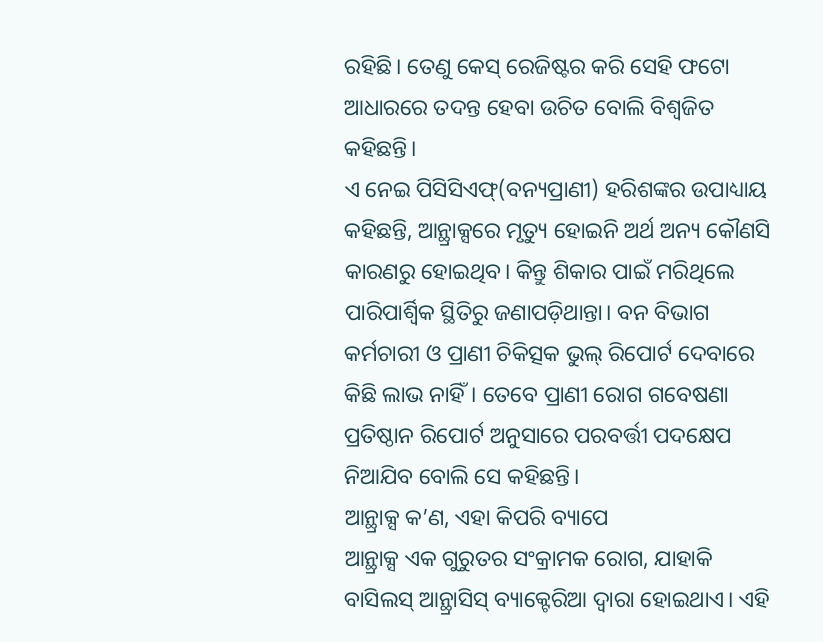ରହିଛି। ତେଣୁ କେସ୍‌ ରେଜିଷ୍ଟର କରି ସେହି ଫଟୋ ଆଧାରରେ ତଦନ୍ତ ହେବା ଉଚିତ ବୋଲି ବିଶ୍ୱଜିତ କହିଛନ୍ତି।
ଏ ନେଇ ପିସିସିଏଫ୍‌(ବନ୍ୟପ୍ରାଣୀ) ହରିଶଙ୍କର ଉପାଧ୍ୟାୟ କହିଛନ୍ତି, ଆନ୍ଥ୍ରାକ୍ସରେ ମୃତ୍ୟୁ ହୋଇନି ଅର୍ଥ ଅନ୍ୟ କୌଣସି କାରଣରୁ ହୋଇଥିବ। କିନ୍ତୁ ଶିକାର ପାଇଁ ମରିଥିଲେ ପାରିପାର୍ଶ୍ୱିକ ସ୍ଥିତିରୁ ଜଣାପଡ଼ିଥାନ୍ତା। ବନ ବିଭାଗ କର୍ମଚାରୀ ଓ ପ୍ରାଣୀ ଚିକିତ୍ସକ ଭୁଲ୍‌ ରିପୋର୍ଟ ଦେବାରେ କିଛି ଲାଭ ନାହିଁ। ତେବେ ପ୍ରାଣୀ ରୋଗ ଗବେଷଣା ପ୍ରତିଷ୍ଠାନ ରିପୋର୍ଟ ଅନୁସାରେ ପରବର୍ତ୍ତୀ ପଦକ୍ଷେପ ନିଆଯିବ ବୋଲି ସେ କହିଛନ୍ତି।
ଆନ୍ଥ୍ରାକ୍ସ କ’ଣ, ଏହା କିପରି ବ୍ୟାପେ
ଆନ୍ଥ୍ରାକ୍ସ ଏକ ଗୁରୁତର ସଂକ୍ରାମକ ରୋଗ, ଯାହାକି ବାସିଲସ୍‌ ଆନ୍ଥ୍ରାସିସ୍‌ ବ୍ୟାକ୍ଟେରିଆ ଦ୍ୱାରା ହୋଇଥାଏ। ଏହି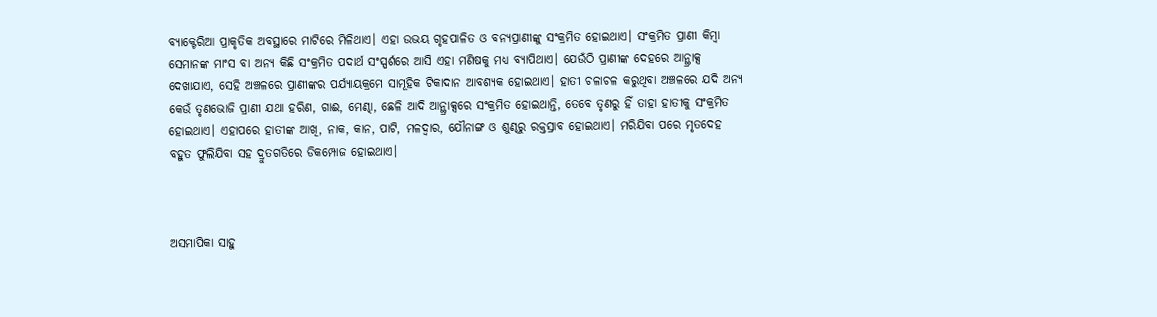ବ୍ୟାକ୍ଟେରିଆ ପ୍ରାକୃତିକ ଅବସ୍ଥାରେ ମାଟିରେ ମିଳିଥାଏ। ଏହା ଉଭୟ ଗୃହପାଳିତ ଓ ବନ୍ୟପ୍ରାଣୀଙ୍କୁ ସଂକ୍ରମିତ ହୋଇଥାଏ। ସଂକ୍ରମିତ ପ୍ରାଣୀ କିମ୍ବା ସେମାନଙ୍କ ମାଂସ ବା ଅନ୍ୟ କିଛି ସଂକ୍ରମିତ ପଦାର୍ଥ ସଂସ୍ପର୍ଶରେ ଆସି ଏହା ମଣିଷକୁ ମଧ୍ୟ ବ୍ୟାପିଥାଏ। ଯେଉଁଠି ପ୍ରାଣୀଙ୍କ ଦେହରେ ଆନ୍ଥ୍ରାକ୍ସ ଦେଖାଯାଏ, ସେହି ଅଞ୍ଚଳରେ ପ୍ରାଣୀଙ୍କର ପର୍ଯ୍ୟାୟକ୍ରମେ ସାମୂହିକ ଟିକାଦାନ ଆବଶ୍ୟକ ହୋଇଥାଏ। ହାତୀ ଚଳାଚଳ କରୁଥିବା ଅଞ୍ଚଳରେ ଯଦି ଅନ୍ୟ କେଉଁ ତୃଣଭୋଜି ପ୍ରାଣୀ ଯଥା ହରିଣ, ଗାଈ, ମେଣ୍ଢା, ଛେଳି ଆଦି ଆନ୍ଥ୍ରାକ୍ସରେ ସଂକ୍ରମିତ ହୋଇଥାନ୍ତି, ତେବେ ତୃଣରୁ ହିଁ ତାହା ହାତୀକୁ ସଂକ୍ରମିତ ହୋଇଥାଏ। ଏହାପରେ ହାତୀଙ୍କ ଆଖି, ନାକ, କାନ, ପାଟି, ମଳଦ୍ୱାର, ଯୌନାଙ୍ଗ ଓ ଶୁଣ୍ଢରୁ ରକ୍ତସ୍ରାବ ହୋଇଥାଏ। ମରିଯିବା ପରେ ମୃତଦେହ ବହୁତ ଫୁଲିଯିବା ସହ ଦ୍ରୁତଗତିରେ ଡିକମ୍ପୋଜ ହୋଇଥାଏ।



ଅସମାପିକା ସାହୁ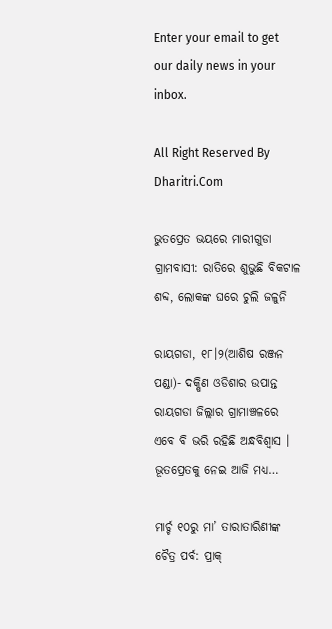Enter your email to get our daily news in your inbox.

All Right Reserved By Dharitri.Com

ଭୁତପ୍ରେତ ଭୟରେ ମାରୀଗୁଡା ଗ୍ରାମବାସୀ: ରାତିରେ ଶୁଭୁଛି ବିକଟାଳ ଶବ୍ଦ, ଲୋକଙ୍କ ଘରେ ଚୁଲି ଜଳୁନି

ରାୟଗଡା, ୧୮।୨(ଆଶିଷ ରଞ୍ଜନ ପଣ୍ଡା)- ଦକ୍ଷିଣ ଓଡିଶାର ଉପାନ୍ତ ରାୟଗଡା ଜିଲ୍ଲାର ଗ୍ରାମାଞ୍ଚଳରେ ଏବେ ବି ଭରି ରହିଛି ଅନ୍ଧବିଶ୍ବାସ । ଭୂତପ୍ରେତକୁ ନେଇ ଆଜି ମଧ୍ୟ…

ମାର୍ଚ୍ଚ ୧୦ରୁ ମା’ ତାରାତାରିଣୀଙ୍କ ଚୈତ୍ର ପର୍ବ: ପ୍ରାକ୍‌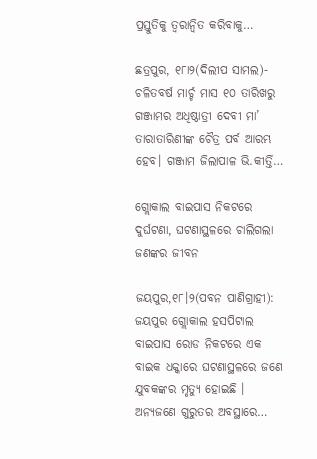ପ୍ରସ୍ତୁତିକୁ ତ୍ୱରାନ୍ବିତ କରିବାକୁ…

ଛତ୍ରପୁର, ୧୮ା୨(ଦିଲୀପ ସାମଲ)- ଚଳିତବର୍ଷ ମାର୍ଚ୍ଚ ମାସ ୧୦ ତାରିଖରୁ ଗଞ୍ଜାମର ଅଧିଷ୍ଠାତ୍ରୀ ଦେବୀ ମା’ ତାରାତାରିଣୀଙ୍କ ଚୈତ୍ର ପର୍ବ ଆରମ୍ଭ ହେବ। ଗଞ୍ଜାମ ଜିଲାପାଳ ଭି.କୀର୍ତ୍ତି…

ଗ୍ଲୋକାଲ ବାଇପାସ ନିକଟରେ ଦୁର୍ଘଟଣା, ଘଟଣାସ୍ଥଳରେ ଚାଲିଗଲା ଜଣଙ୍କର ଜୀବନ

ଜୟପୁର,୧୮।୨(ପବନ ପାଣିଗ୍ରାହୀ): ଜୟପୁର ଗ୍ଲୋକାଲ ହସପିଟାଲ ବାଇପାସ ରୋଡ ନିକଟରେ ଏକ ବାଇକ ଧକ୍କାରେ ଘଟଣାସ୍ଥଳରେ ଜଣେ ଯୁବକଙ୍କର ମୃତ୍ୟୁ ହୋଇଛି । ଅନ୍ୟଜଣେ ଗୁରୁତର ଅବସ୍ଥାରେ…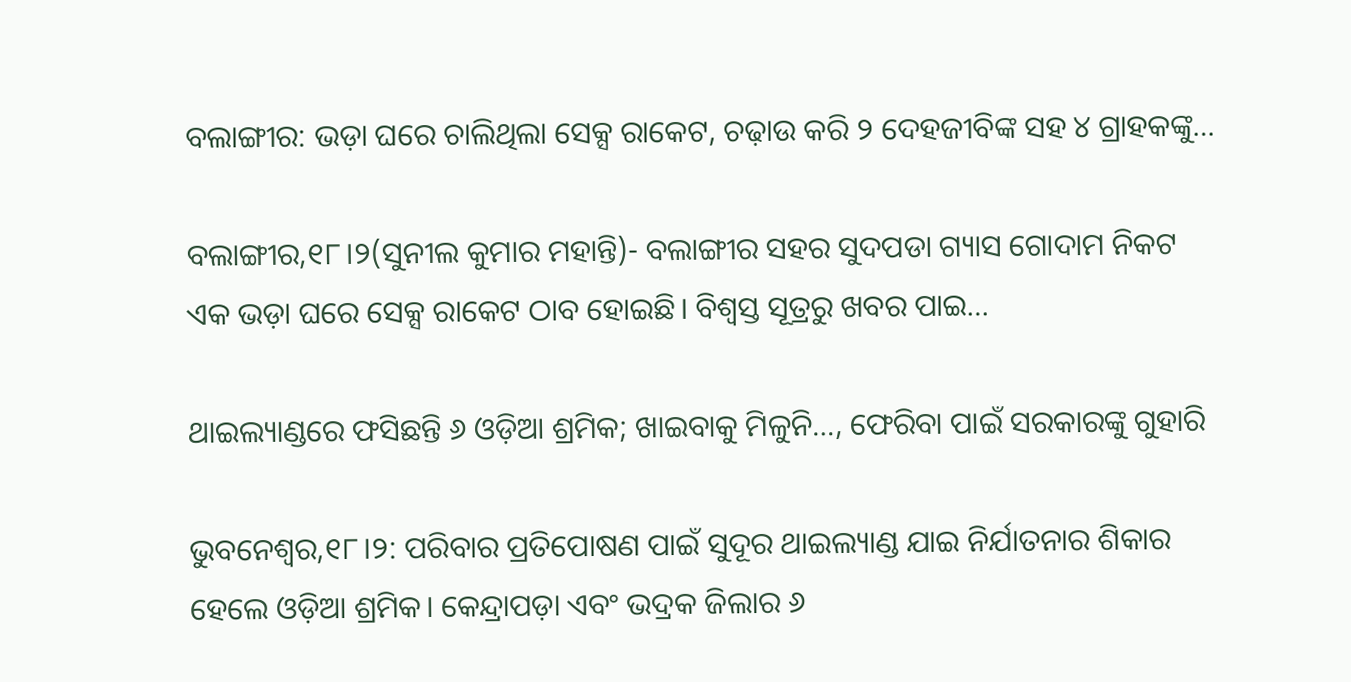ବଲାଙ୍ଗୀର: ଭଡ଼ା ଘରେ ଚାଲିଥିଲା ସେକ୍ସ ରାକେଟ, ଚଢ଼ାଉ କରି ୨ ଦେହଜୀବିଙ୍କ ସହ ୪ ଗ୍ରାହକଙ୍କୁ…

ବଲାଙ୍ଗୀର,୧୮।୨(ସୁନୀଲ କୁମାର ମହାନ୍ତି)- ବଲାଙ୍ଗୀର ସହର ସୁଦପଡା ଗ୍ୟାସ ଗୋଦାମ ନିକଟ ଏକ ଭଡ଼ା ଘରେ ସେକ୍ସ ରାକେଟ ଠାବ ହୋଇଛି। ବିଶ୍ୱସ୍ତ ସୂତ୍ରରୁ ଖବର ପାଇ…

ଥାଇଲ୍ୟାଣ୍ଡରେ ଫସିଛନ୍ତି ୬ ଓଡ଼ିଆ ଶ୍ରମିକ; ଖାଇବାକୁ ମିଳୁନି…, ଫେରିବା ପାଇଁ ସରକାରଙ୍କୁ ଗୁହାରି

ଭୁବନେଶ୍ୱର,୧୮।୨: ପରିବାର ପ୍ରତିପୋଷଣ ପାଇଁ ସୁଦୂର ଥାଇଲ୍ୟାଣ୍ଡ ଯାଇ ନିର୍ଯାତନାର ଶିକାର ହେଲେ ଓଡ଼ିଆ ଶ୍ରମିକ। କେନ୍ଦ୍ରାପଡ଼ା ଏବଂ ଭଦ୍ରକ ଜିଲାର ୬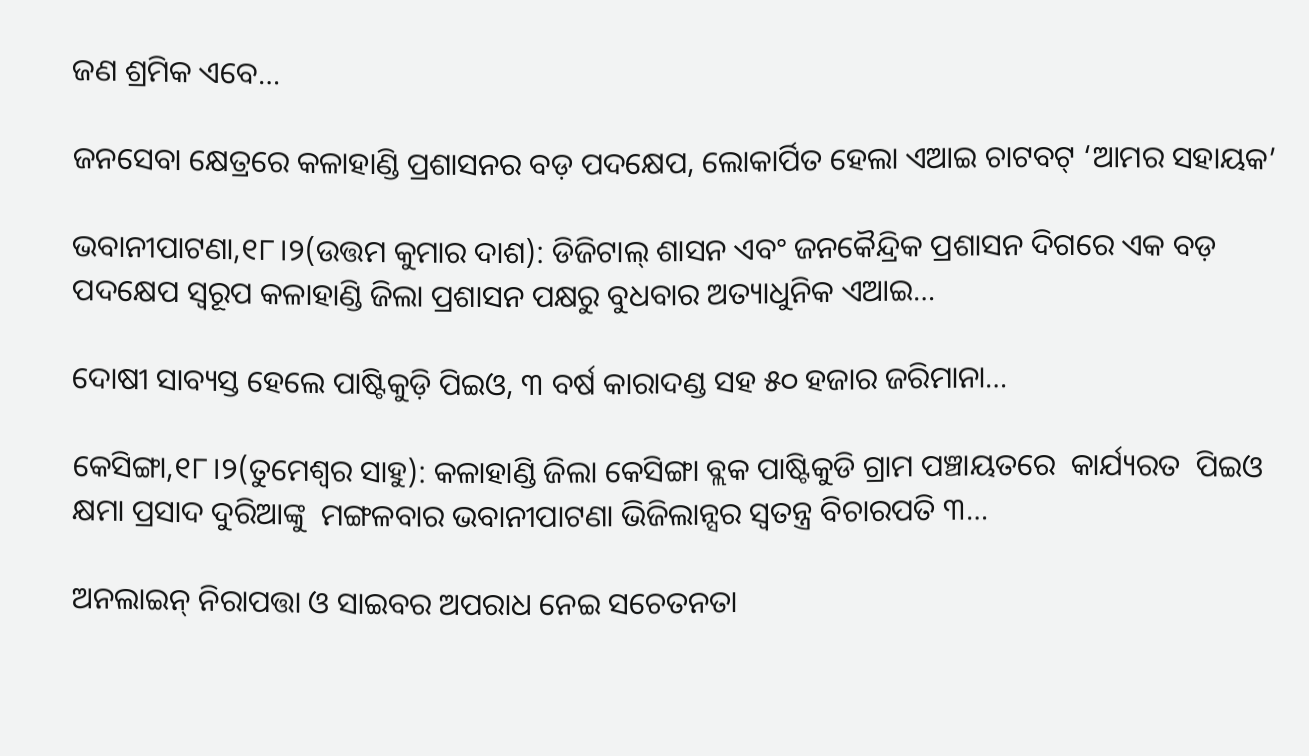ଜଣ ଶ୍ରମିକ ଏବେ…

ଜନସେବା କ୍ଷେତ୍ରରେ କଳାହାଣ୍ଡି ପ୍ରଶାସନର ବଡ଼ ପଦକ୍ଷେପ, ଲୋକାର୍ପିତ ହେଲା ଏଆଇ ଚାଟବଟ୍ ‘ଆମର ସହାୟକ’

ଭବାନୀପାଟଣା,୧୮।୨(ଉତ୍ତମ କୁମାର ଦାଶ): ଡିଜିଟାଲ୍ ଶାସନ ଏବଂ ଜନକୈନ୍ଦ୍ରିକ ପ୍ରଶାସନ ଦିଗରେ ଏକ ବଡ଼ ପଦକ୍ଷେପ ସ୍ୱରୂପ କଳାହାଣ୍ଡି ଜିଲା ପ୍ରଶାସନ ପକ୍ଷରୁ ବୁଧବାର ଅତ୍ୟାଧୁନିକ ଏଆଇ…

ଦୋଷୀ ସାବ୍ୟସ୍ତ ହେଲେ ପାଷ୍ଟିକୁଡ଼ି ପିଇଓ, ୩ ବର୍ଷ କାରାଦଣ୍ଡ ସହ ୫୦ ହଜାର ଜରିମାନା…

କେସିଙ୍ଗା,୧୮।୨(ତୁମେଶ୍ୱର ସାହୁ): କଳାହାଣ୍ଡି ଜିଲା କେସିଙ୍ଗା ବ୍ଲକ ପାଷ୍ଟିକୁଡି ଗ୍ରାମ ପଞ୍ଚାୟତରେ  କାର୍ଯ୍ୟରତ  ପିଇଓ କ୍ଷମା ପ୍ରସାଦ ଦୁରିଆଙ୍କୁ  ମଙ୍ଗଳବାର ଭବାନୀପାଟଣା ଭିଜିଲାନ୍ସର ସ୍ବତନ୍ତ୍ର ବିଚାରପତି ୩…

ଅନଲାଇନ୍ ନିରାପତ୍ତା ଓ ସାଇବର ଅପରାଧ ନେଇ ସଚେତନତା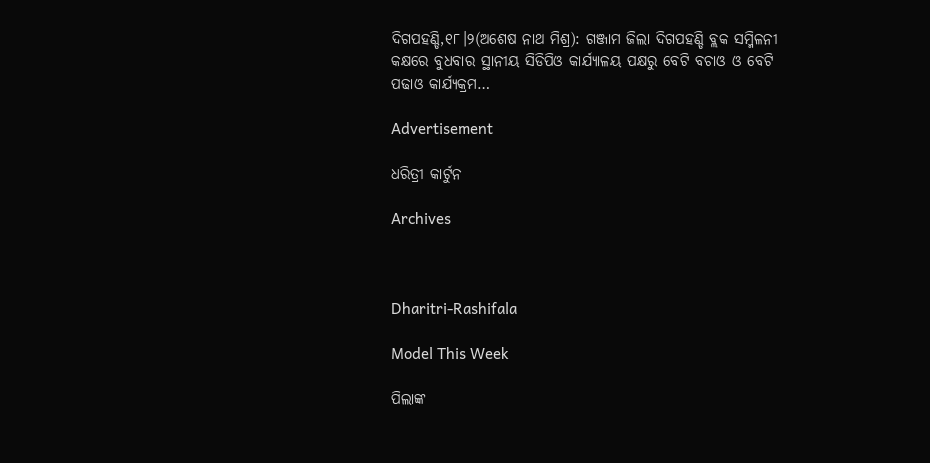ଦିଗପହଣ୍ଡି,୧୮।୨(ଅଶେଷ ନାଥ ମିଶ୍ର): ଗଞ୍ଜାମ ଜିଲା ଦିଗପହଣ୍ଡି ବ୍ଲକ ସମ୍ମିଳନୀ କକ୍ଷରେ ବୁଧବାର ସ୍ଥାନୀୟ ସିଡିପିଓ କାର୍ଯ୍ୟାଳୟ ପକ୍ଷରୁ ବେଟି ବଚାଓ ଓ ବେଟି ପଢାଓ କାର୍ଯ୍ୟକ୍ରମ…

Advertisement

ଧରିତ୍ରୀ କାର୍ଟୁନ

Archives



Dharitri-Rashifala

Model This Week

ପିଲାଙ୍କ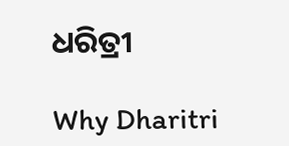ଧରିତ୍ରୀ

Why Dharitri